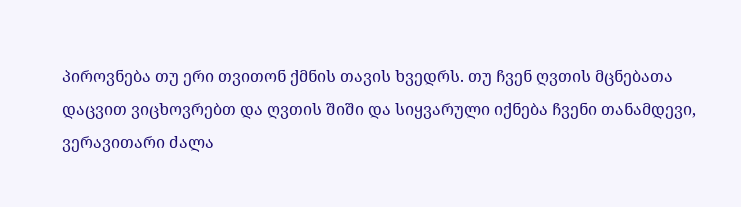პიროვნება თუ ერი თვითონ ქმნის თავის ხვედრს. თუ ჩვენ ღვთის მცნებათა დაცვით ვიცხოვრებთ და ღვთის შიში და სიყვარული იქნება ჩვენი თანამდევი, ვერავითარი ძალა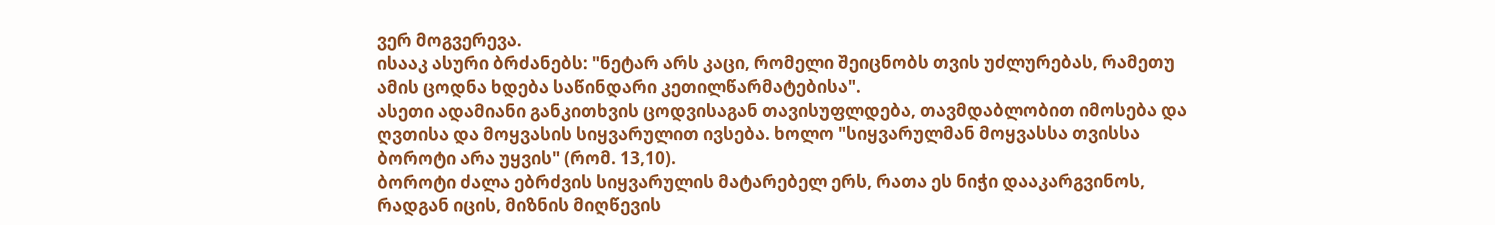ვერ მოგვერევა.
ისააკ ასური ბრძანებს: "ნეტარ არს კაცი, რომელი შეიცნობს თვის უძლურებას, რამეთუ ამის ცოდნა ხდება საწინდარი კეთილწარმატებისა".
ასეთი ადამიანი განკითხვის ცოდვისაგან თავისუფლდება, თავმდაბლობით იმოსება და ღვთისა და მოყვასის სიყვარულით ივსება. ხოლო "სიყვარულმან მოყვასსა თვისსა ბოროტი არა უყვის" (რომ. 13,10).
ბოროტი ძალა ებრძვის სიყვარულის მატარებელ ერს, რათა ეს ნიჭი დააკარგვინოს, რადგან იცის, მიზნის მიღწევის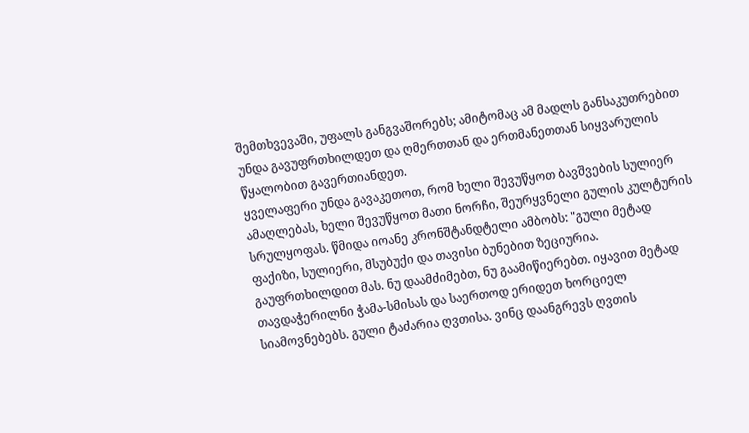შემთხვევაში, უფალს განგვაშორებს; ამიტომაც ამ მადლს განსაკუთრებით უნდა გავუფრთხილდეთ და ღმერთთან და ერთმანეთთან სიყვარულის წყალობით გავერთიანდეთ.
ყველაფერი უნდა გავაკეთოთ, რომ ხელი შევუწყოთ ბავშვების სულიერ ამაღლებას, ხელი შევუწყოთ მათი ნორჩი, შეურყვნელი გულის კულტურის სრულყოფას. წმიდა იოანე კრონშტანდტელი ამბობს: "გული მეტად ფაქიზი, სულიერი, მსუბუქი და თავისი ბუნებით ზეციურია. გაუფრთხილდით მას. ნუ დაამძიმებთ, ნუ გაამიწიერებთ. იყავით მეტად თავდაჭერილნი ჭამა-სმისას და საერთოდ ერიდეთ ხორციელ სიამოვნებებს. გული ტაძარია ღვთისა. ვინც დაანგრევს ღვთის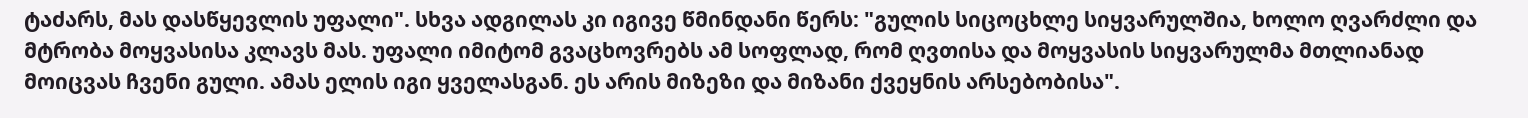ტაძარს, მას დასწყევლის უფალი". სხვა ადგილას კი იგივე წმინდანი წერს: "გულის სიცოცხლე სიყვარულშია, ხოლო ღვარძლი და მტრობა მოყვასისა კლავს მას. უფალი იმიტომ გვაცხოვრებს ამ სოფლად, რომ ღვთისა და მოყვასის სიყვარულმა მთლიანად მოიცვას ჩვენი გული. ამას ელის იგი ყველასგან. ეს არის მიზეზი და მიზანი ქვეყნის არსებობისა".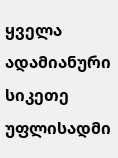ყველა ადამიანური სიკეთე უფლისადმი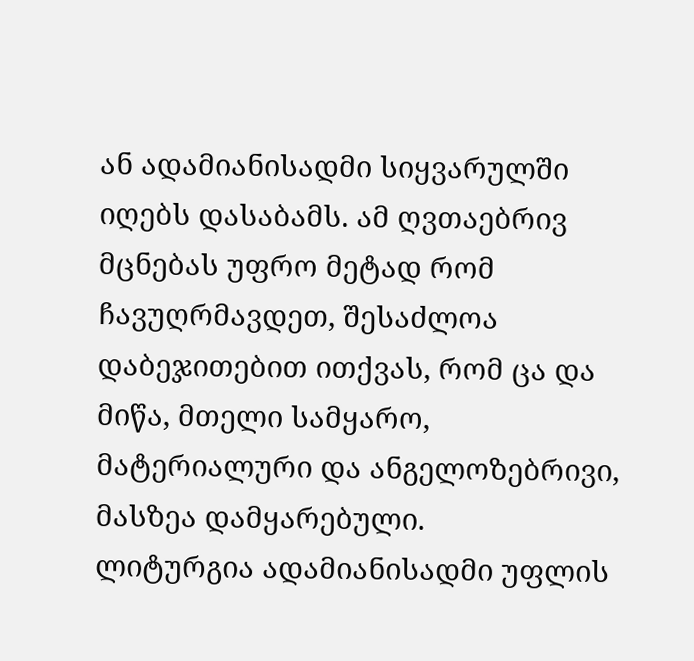ან ადამიანისადმი სიყვარულში იღებს დასაბამს. ამ ღვთაებრივ მცნებას უფრო მეტად რომ ჩავუღრმავდეთ, შესაძლოა დაბეჯითებით ითქვას, რომ ცა და მიწა, მთელი სამყარო, მატერიალური და ანგელოზებრივი, მასზეა დამყარებული.
ლიტურგია ადამიანისადმი უფლის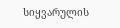სიყვარულის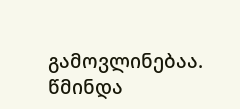გამოვლინებაა. წმინდა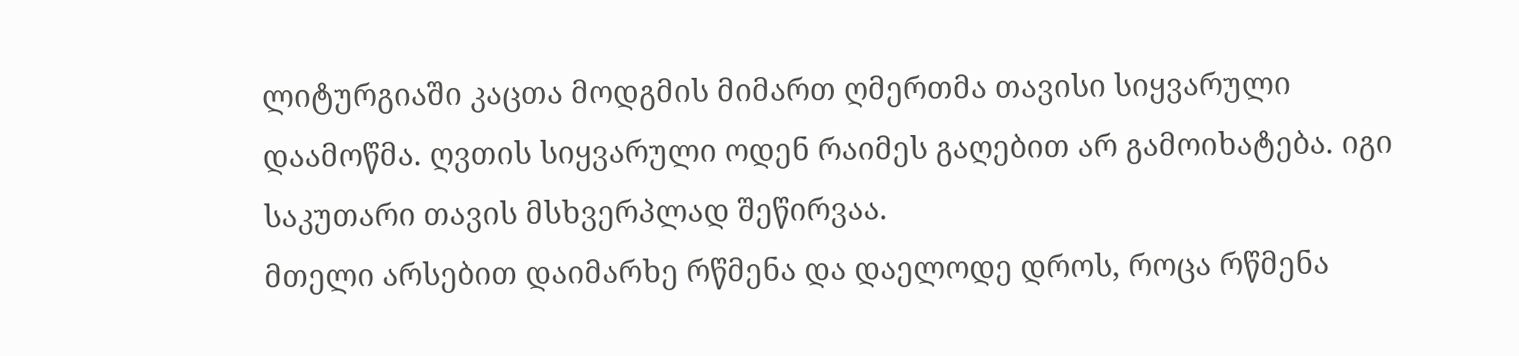ლიტურგიაში კაცთა მოდგმის მიმართ ღმერთმა თავისი სიყვარული დაამოწმა. ღვთის სიყვარული ოდენ რაიმეს გაღებით არ გამოიხატება. იგი საკუთარი თავის მსხვერპლად შეწირვაა.
მთელი არსებით დაიმარხე რწმენა და დაელოდე დროს, როცა რწმენა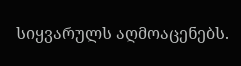სიყვარულს აღმოაცენებს.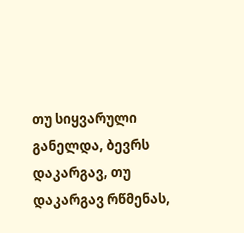თუ სიყვარული განელდა, ბევრს დაკარგავ, თუ დაკარგავ რწმენას,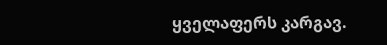ყველაფერს კარგავ.